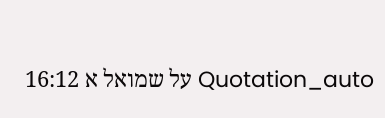Quotation_auto על שמואל א 16:12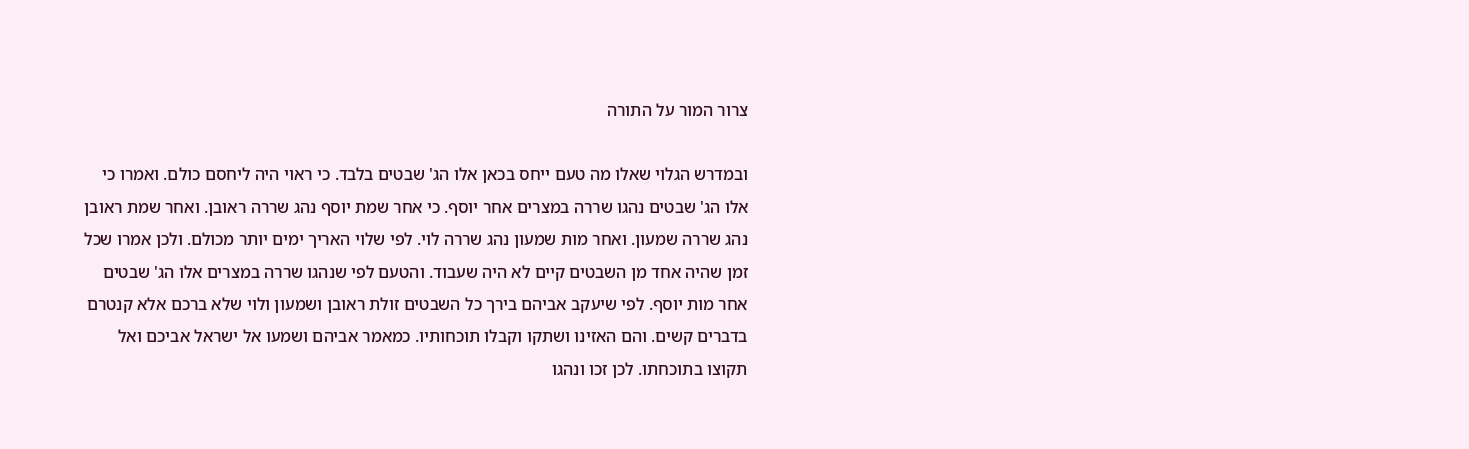צרור המור על התורה

ובמדרש הגלוי שאלו מה טעם ייחס בכאן אלו הג' שבטים בלבד. כי ראוי היה ליחסם כולם. ואמרו כי אלו הג' שבטים נהגו שררה במצרים אחר יוסף. כי אחר שמת יוסף נהג שררה ראובן. ואחר שמת ראובן נהג שררה שמעון. ואחר מות שמעון נהג שררה לוי. לפי שלוי האריך ימים יותר מכולם. ולכן אמרו שכל זמן שהיה אחד מן השבטים קיים לא היה שעבוד. והטעם לפי שנהגו שררה במצרים אלו הג' שבטים אחר מות יוסף. לפי שיעקב אביהם בירך כל השבטים זולת ראובן ושמעון ולוי שלא ברכם אלא קנטרם בדברים קשים. והם האזינו ושתקו וקבלו תוכחותיו. כמאמר אביהם ושמעו אל ישראל אביכם ואל תקוצו בתוכחתו. לכן זכו ונהגו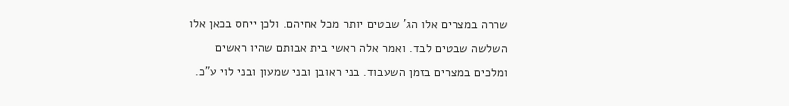שררה במצרים אלו הג' שבטים יותר מכל אחיהם. ולכן ייחס בכאן אלו השלשה שבטים לבד. ואמר אלה ראשי בית אבותם שהיו ראשים ומלכים במצרים בזמן השעבוד. בני ראובן ובני שמעון ובני לוי ע"כ.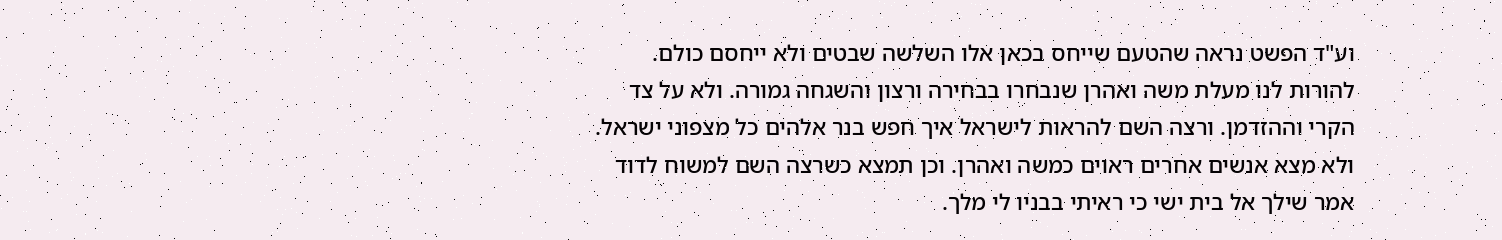וע"ד הפשט נראה שהטעם שייחס בכאן אלו השלשה שבטים ולא ייחסם כולם. להורות לנו מעלת משה ואהרן שנבחרו בבחירה ורצון והשגחה גמורה. ולא על צד הקרי וההזדמן. ורצה השם להראות לישראל איך חפש בנר אלהים כל מצפוני ישראל. ולא מצא אנשים אחרים ראוים כמשה ואהרן. וכן תמצא כשרצה השם למשוח לדוד אמר שילך אל בית ישי כי ראיתי בבניו לי מלך.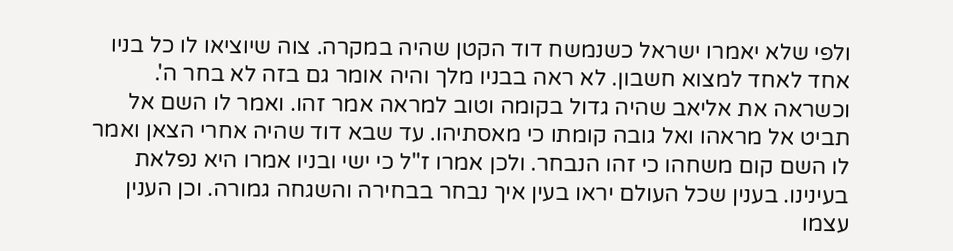ולפי שלא יאמרו ישראל כשנמשח דוד הקטן שהיה במקרה. צוה שיוציאו לו כל בניו אחד לאחד למצוא חשבון. לא ראה בבניו מלך והיה אומר גם בזה לא בחר ה'. וכשראה את אליאב שהיה גדול בקומה וטוב למראה אמר זהו. ואמר לו השם אל תביט אל מראהו ואל גובה קומתו כי מאסתיהו. עד שבא דוד שהיה אחרי הצאן ואמר לו השם קום משחהו כי זהו הנבחר. ולכן אמרו ז"ל כי ישי ובניו אמרו היא נפלאת בעינינו. בענין שכל העולם יראו בעין איך נבחר בבחירה והשגחה גמורה. וכן הענין עצמו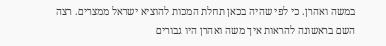במשה ואהרן. כי לפי שהיה בכאן תחלת המכות להוציא ישראל ממצרים. רצה השם בראשונה להראות איך משה ואהרן היו גבורים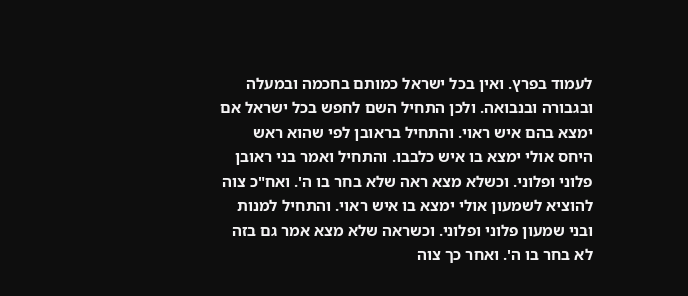לעמוד בפרץ. ואין בכל ישראל כמותם בחכמה ובמעלה ובגבורה ובנבואה. ולכן התחיל השם לחפש בכל ישראל אם ימצא בהם איש ראוי. והתחיל בראובן לפי שהוא ראש היחס אולי ימצא בו איש כלבבו. והתחיל ואמר בני ראובן פלוני ופלוני. וכשלא מצא ראה שלא בחר בו ה'. ואח"כ צוה להוציא לשמעון אולי ימצא בו איש ראוי. והתחיל למנות ובני שמעון פלוני ופלוני. וכשראה שלא מצא אמר גם בזה לא בחר בו ה'. ואחר כך צוה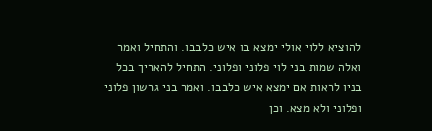להוציא ללוי אולי ימצא בו איש כלבבו. והתחיל ואמר ואלה שמות בני לוי פלוני ופלוני. התחיל להאריך בכל בניו לראות אם ימצא איש כלבבו. ואמר בני גרשון פלוני ופלוני ולא מצא. וכן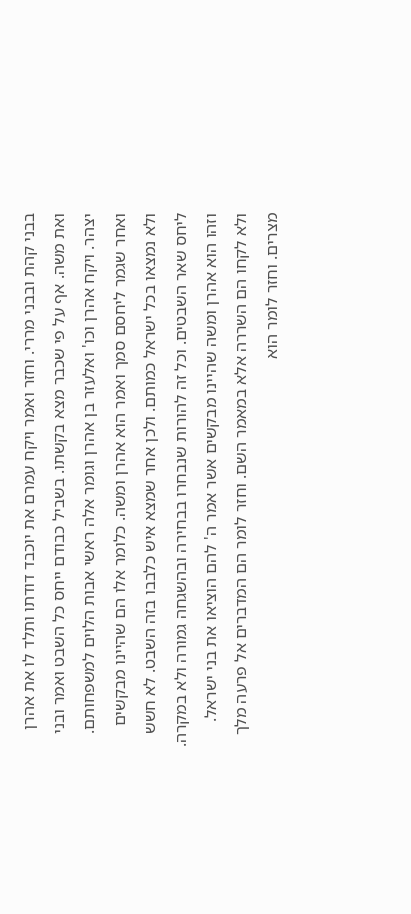בבני קהת ובבני מררי. וחזר ואמר ויקח עמרם את יוכבד דודתו ותלד לו את אהרן ואת משה. אף על פי שכבר מצא בקשתו. בשביל כבודם ייחס כל השבט ואמר ובני יצהר. ויקח אהרן וכו' ואלעזר בן אהרן וגומר אלה ראשי אבות הלוים למשפחותם. ואחר שגמר ליחסם סמך ואמר הוא אהרן ומשה. כלומר אלו הם שהיינו מבקשים ולא נמצאו בכל ישראל כמותם. ולכן אחר שמצא איש כלבבו בזה השבט. לא חשש ליחס שאר השבטים. וכל זה להורות שנבחרו בבחירה ובהשגחה גמורה ולא במקרה. וזהו הוא אהרן ומשה שהיינו מבקשים אשר אמר ה' להם הוציאו את בני ישראל. ולא לקחו הם השררה אלא במאמר השם. וחזר לומר הם המדברים אל פרעה מלך מצרים. וחזר לומר הוא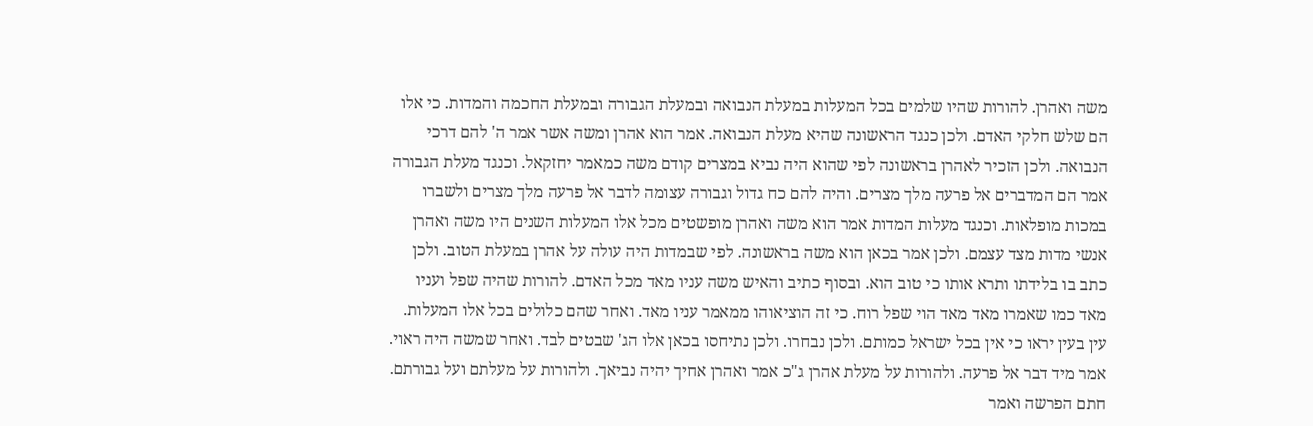משה ואהרן. להורות שהיו שלמים בכל המעלות במעלת הנבואה ובמעלת הגבורה ובמעלת החכמה והמדות. כי אלו הם שלש חלקי האדם. ולכן כנגד הראשונה שהיא מעלת הנבואה. אמר הוא אהרן ומשה אשר אמר ה' להם דרכי הנבואה. ולכן הזכיר לאהרן בראשונה לפי שהוא היה נביא במצרים קודם משה כמאמר יחזקאל. וכנגד מעלת הגבורה אמר הם המדברים אל פרעה מלך מצרים. והיה להם כח גדול וגבורה עצומה לדבר אל פרעה מלך מצרים ולשברו במכות מופלאות. וכנגד מעלות המדות אמר הוא משה ואהרן מופשטים מכל אלו המעלות השנים היו משה ואהרן אנשי מדות מצד עצמם. ולכן אמר בכאן הוא משה בראשונה. לפי שבמדות היה עולה על אהרן במעלת הטוב. ולכן כתב בו בלידתו ותרא אותו כי טוב הוא. ובסוף כתיב והאיש משה עניו מאד מכל האדם. להורות שהיה שפל ועניו מאד כמו שאמרו מאד מאד הוי שפל רוח. כי זה הוציאוהו ממאמר עניו מאד. ואחר שהם כלולים בכל אלו המעלות. עין בעין יראו כי אין בכל ישראל כמותם. ולכן נבחרו. ולכן נתיחסו בכאן אלו הג' שבטים לבד. ואחר שמשה היה ראוי. אמר מיד דבר אל פרעה. ולהורות על מעלת אהרן ג"כ אמר ואהרן אחיך יהיה נביאך. ולהורות על מעלתם ועל גבורתם. חתם הפרשה ואמר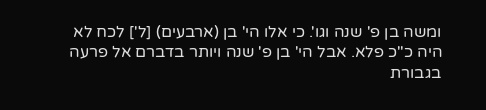ומשה בן פ' שנה וגו'. כי אלו הי' בן (ארבעים) [ל'] לכח לא היה כ"כ פלא. אבל הי' בן פ' שנה ויותר בדברם אל פרעה בגבורת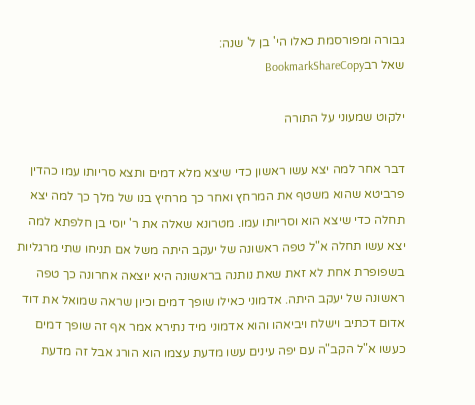גבורה ומפורסמת כאלו הי' בן ל' שנה:
שאל רבBookmarkShareCopy

ילקוט שמעוני על התורה

דבר אחר למה יצא עשו ראשון כדי שיצא מלא דמים ותצא סריותו עמו כהדין פרביטא שהוא משטף את המרחץ ואחר כך מרחיץ בנו של מלך כך למה יצא תחלה כדי שיצא הוא וסריותו עמו. מטרונא שאלה את ר' יוסי בן חלפתא למה יצא עשו תחלה א"ל טפה ראשונה של יעקב היתה משל אם תניחו שתי מרגליות בשפופרת אחת לא זאת שאת נותנה בראשונה היא יוצאה אחרונה כך טפה ראשונה של יעקב היתה. אדמוני כאילו שופך דמים וכיון שראה שמואל את דוד אדום דכתיב וישלח ויביאהו והוא אדמוני מיד נתירא אמר אף זה שופך דמים כעשו א"ל הקב"ה עם יפה עינים עשו מדעת עצמו הוא הורג אבל זה מדעת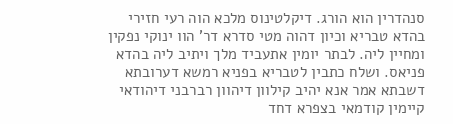סנהדרין הוא הורג. דיקלטינוס מלכא הוה רעי חזירי בהדא טבריא וכיון דהוה מטי סדרא דר' הוו ינוקי נפקין ומחיין ליה. לבתר יומין אתעביד מלך ויתיב ליה בהדא פניאס. ושלח כתבין לטבריא בפניא רמשא דערובתא דשבתא אמר אנא יהיב קילוון דיהוון רברבני דיהודאי קיימין קודמאי בצפרא דחד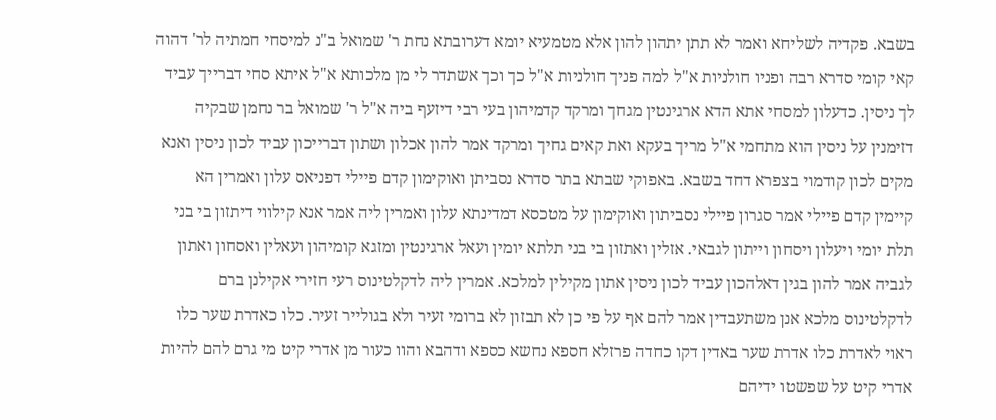בשבא. פקדיה לשליחא ואמר לא תתן יתהון להון אלא מטמעיא יומא דערובתא נחת ר' שמואל ב"נ למיסחי חמתיה לר' דהוה קאי קומי סדרא רבה ופניו חולניות א"ל למה פניך חולניות א"ל כך וכך אשתדר לי מן מלכותא א"ל איתא סחי דברייך עביד לך ניסין. כדעלון למסחי אתא הדא ארגינטין מגחך ומרקד קדמיהון בעי רבי דיזעף ביה א"ל ר' שמואל בר נחמן שבקיה דזימנין על ניסין הוא מתחמי א"ל מריך בעקא ואת קאים גחיך ומרקד אמר להון אכלון ושתון דברייכון עביד לכון ניסין ואנא מקים לכון קודמוי בצפרא דחד בשבא. באפוקי שבתא בתר סדרא נסביתן ואוקימון קדם פיילי דפניאס עלון ואמרין הא קיימין קדם פיילי אמר סגרון פיילי נסביתון ואוקימון על מטכסא דמדינתא עלון ואמרין ליה אמר אנא קילווי דיתזון בי בני תלת יומי ויעלון ויסחון וייתון לגבאי. אזלין ואתזון בי בני תלתא יומין ועאל ארגינטין ומזגא קומיהון ועאלין ואסחון ואתון לגביה אמר להון בגין דאלהכון עביד לכון ניסין אתון מקילין למלכא. אמרין ליה לדקלטינוס רעי חזירי אקילנן ברם לדקלטינוס מלכא אנן משתעבדין אמר להם אף על פי כן לא תבזון לא ברומי זעיר ולא בגולייר זעיר. כלו כאדרת שער כלו ראוי לאדרת כלו אדרת שער באדין דקו כחדה פרזלא חספא נחשא כספא ודהבא והוו כעור מן אדרי קיט מי גרם להם להיות אדרי קיט על שפשטו ידיהם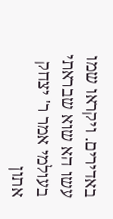באדירים. ויקראו שמו עשו הא שוא שבראתי בעולמי אמר ר' יצחק אתון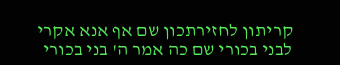קריתון לחזירתכון שם אף אנא אקרי לבני בכורי שם כה אמר ה' בני בכורי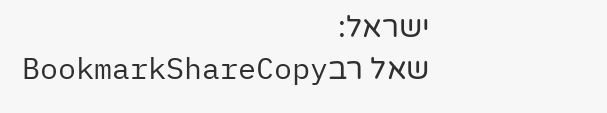ישראל:
שאל רבBookmarkShareCopy